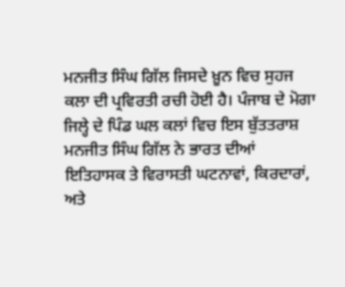ਮਨਜੀਤ ਸਿੰਘ ਗਿੱਲ ਜਿਸਦੇ ਖ਼ੂਨ ਵਿਚ ਸੁਹਜ ਕਲਾ ਦੀ ਪ੍ਰਵਿਰਤੀ ਰਚੀ ਹੋਈ ਹੈ। ਪੰਜਾਬ ਦੇ ਮੋਗਾ ਜਿਲ੍ਹੇ ਦੇ ਪਿੰਡ ਘਲ ਕਲਾਂ ਵਿਚ ਇਸ ਬੁੱਤਤਰਾਸ਼ ਮਨਜੀਤ ਸਿੰਘ ਗਿੱਲ ਨੇ ਭਾਰਤ ਦੀਆਂ ਇਤਿਹਾਸਕ ਤੇ ਵਿਰਾਸਤੀ ਘਟਨਾਵਾਂ, ਕਿਰਦਾਰਾਂ, ਅਤੇ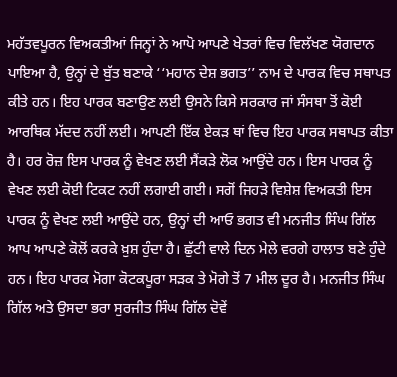ਮਹੱਤਵਪੂਰਨ ਵਿਅਕਤੀਆਂ ਜਿਨ੍ਹਾਂ ਨੇ ਆਪੋ ਆਪਣੇ ਖੇਤਰਾਂ ਵਿਚ ਵਿਲੱਖਣ ਯੋਗਦਾਨ ਪਾਇਆ ਹੈ, ਉਨ੍ਹਾਂ ਦੇ ਬੁੱਤ ਬਣਾਕੇ ‘‘ਮਹਾਨ ਦੇਸ਼ ਭਗਤ’’ ਨਾਮ ਦੇ ਪਾਰਕ ਵਿਚ ਸਥਾਪਤ ਕੀਤੇ ਹਨ। ਇਹ ਪਾਰਕ ਬਣਾਉਣ ਲਈ ਉਸਨੇ ਕਿਸੇ ਸਰਕਾਰ ਜਾਂ ਸੰਸਥਾ ਤੋਂ ਕੋਈ ਆਰਥਿਕ ਮੱਦਦ ਨਹੀਂ ਲਈ। ਆਪਣੀ ਇੱਕ ਏਕੜ ਥਾਂ ਵਿਚ ਇਹ ਪਾਰਕ ਸਥਾਪਤ ਕੀਤਾ ਹੈ। ਹਰ ਰੋਜ਼ ਇਸ ਪਾਰਕ ਨੂੰ ਵੇਖਣ ਲਈ ਸੈਂਕੜੇ ਲੋਕ ਆਉਂਦੇ ਹਨ। ਇਸ ਪਾਰਕ ਨੂੰ ਵੇਖਣ ਲਈ ਕੋਈ ਟਿਕਟ ਨਹੀਂ ਲਗਾਈ ਗਈ। ਸਗੋਂ ਜਿਹੜੇ ਵਿਸ਼ੇਸ਼ ਵਿਅਕਤੀ ਇਸ ਪਾਰਕ ਨੂੰ ਵੇਖਣ ਲਈ ਆਉਂਦੇ ਹਨ, ਉਨ੍ਹਾਂ ਦੀ ਆਓ ਭਗਤ ਵੀ ਮਨਜੀਤ ਸਿੰਘ ਗਿੱਲ ਆਪ ਆਪਣੇ ਕੋਲੋਂ ਕਰਕੇ ਖ਼ੁਸ਼ ਹੁੰਦਾ ਹੈ। ਛੁੱਟੀ ਵਾਲੇ ਦਿਨ ਮੇਲੇ ਵਰਗੇ ਹਾਲਾਤ ਬਣੇ ਹੁੰਦੇ ਹਨ। ਇਹ ਪਾਰਕ ਮੋਗਾ ਕੋਟਕਪੂਰਾ ਸੜਕ ਤੇ ਮੋਗੇ ਤੋਂ 7 ਮੀਲ ਦੂਰ ਹੈ। ਮਨਜੀਤ ਸਿੰਘ ਗਿੱਲ ਅਤੇ ਉਸਦਾ ਭਰਾ ਸੁਰਜੀਤ ਸਿੰਘ ਗਿੱਲ ਦੋਵੇਂ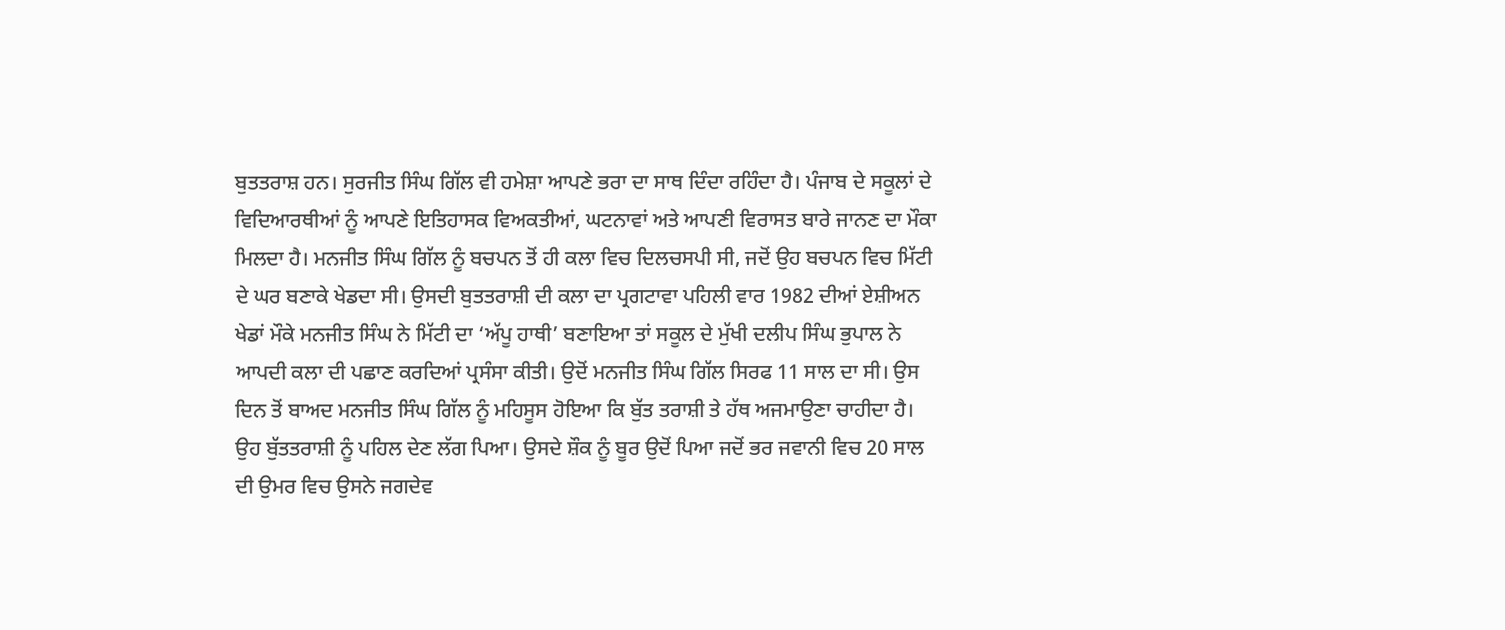ਬੁਤਤਰਾਸ਼ ਹਨ। ਸੁਰਜੀਤ ਸਿੰਘ ਗਿੱਲ ਵੀ ਹਮੇਸ਼ਾ ਆਪਣੇ ਭਰਾ ਦਾ ਸਾਥ ਦਿੰਦਾ ਰਹਿੰਦਾ ਹੈ। ਪੰਜਾਬ ਦੇ ਸਕੂਲਾਂ ਦੇ ਵਿਦਿਆਰਥੀਆਂ ਨੂੰ ਆਪਣੇ ਇਤਿਹਾਸਕ ਵਿਅਕਤੀਆਂ, ਘਟਨਾਵਾਂ ਅਤੇ ਆਪਣੀ ਵਿਰਾਸਤ ਬਾਰੇ ਜਾਨਣ ਦਾ ਮੌਕਾ ਮਿਲਦਾ ਹੈ। ਮਨਜੀਤ ਸਿੰਘ ਗਿੱਲ ਨੂੰ ਬਚਪਨ ਤੋਂ ਹੀ ਕਲਾ ਵਿਚ ਦਿਲਚਸਪੀ ਸੀ, ਜਦੋਂ ਉਹ ਬਚਪਨ ਵਿਚ ਮਿੱਟੀ ਦੇ ਘਰ ਬਣਾਕੇ ਖੇਡਦਾ ਸੀ। ਉਸਦੀ ਬੁਤਤਰਾਸ਼ੀ ਦੀ ਕਲਾ ਦਾ ਪ੍ਰਗਟਾਵਾ ਪਹਿਲੀ ਵਾਰ 1982 ਦੀਆਂ ਏਸ਼ੀਅਨ ਖੇਡਾਂ ਮੌਕੇ ਮਨਜੀਤ ਸਿੰਘ ਨੇ ਮਿੱਟੀ ਦਾ ‘ਅੱਪੂ ਹਾਥੀ’ ਬਣਾਇਆ ਤਾਂ ਸਕੂਲ ਦੇ ਮੁੱਖੀ ਦਲੀਪ ਸਿੰਘ ਭੁਪਾਲ ਨੇ ਆਪਦੀ ਕਲਾ ਦੀ ਪਛਾਣ ਕਰਦਿਆਂ ਪ੍ਰਸੰਸਾ ਕੀਤੀ। ਉਦੋਂ ਮਨਜੀਤ ਸਿੰਘ ਗਿੱਲ ਸਿਰਫ 11 ਸਾਲ ਦਾ ਸੀ। ਉਸ ਦਿਨ ਤੋਂ ਬਾਅਦ ਮਨਜੀਤ ਸਿੰਘ ਗਿੱਲ ਨੂੰ ਮਹਿਸੂਸ ਹੋਇਆ ਕਿ ਬੁੱਤ ਤਰਾਸ਼ੀ ਤੇ ਹੱਥ ਅਜਮਾਉਣਾ ਚਾਹੀਦਾ ਹੈ। ਉਹ ਬੁੱਤਤਰਾਸ਼ੀ ਨੂੰ ਪਹਿਲ ਦੇਣ ਲੱਗ ਪਿਆ। ਉਸਦੇ ਸ਼ੌਕ ਨੂੰ ਬੂਰ ਉਦੋਂ ਪਿਆ ਜਦੋਂ ਭਰ ਜਵਾਨੀ ਵਿਚ 20 ਸਾਲ ਦੀ ਉਮਰ ਵਿਚ ਉਸਨੇ ਜਗਦੇਵ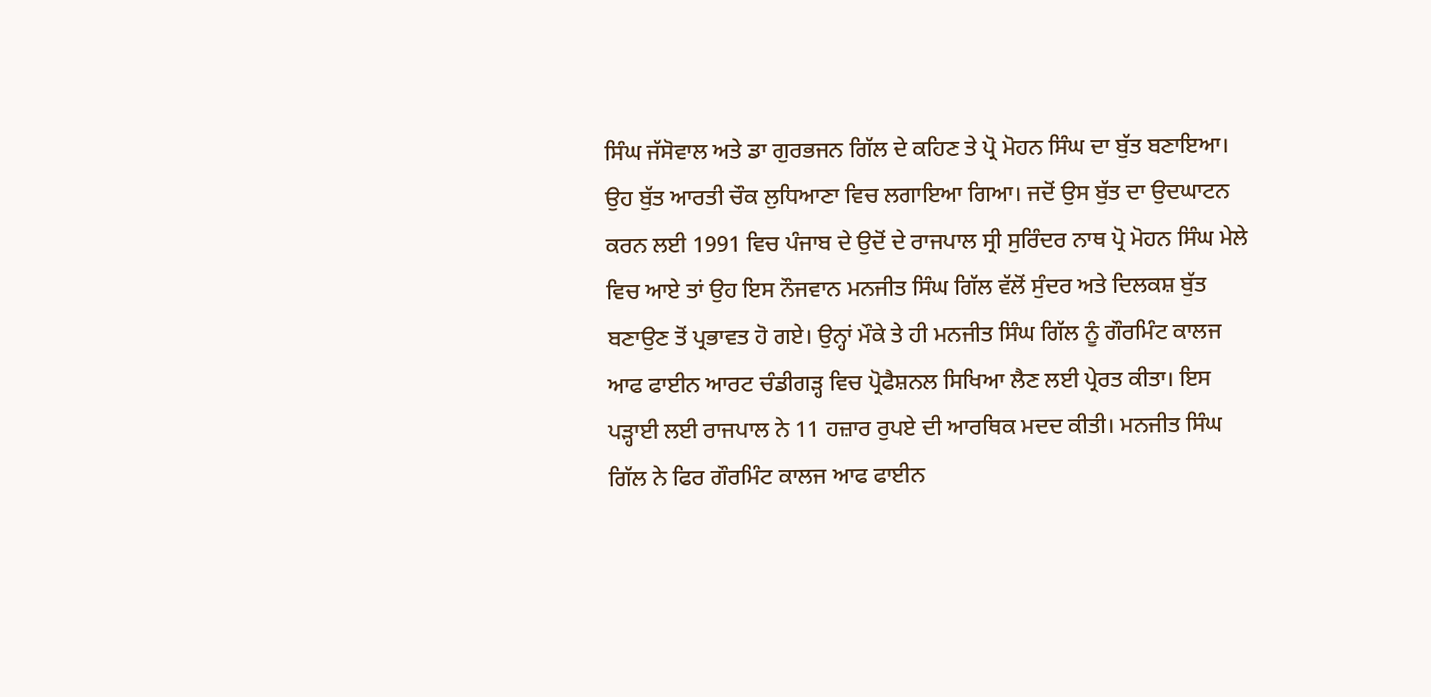ਸਿੰਘ ਜੱਸੋਵਾਲ ਅਤੇ ਡਾ ਗੁਰਭਜਨ ਗਿੱਲ ਦੇ ਕਹਿਣ ਤੇ ਪ੍ਰੋ ਮੋਹਨ ਸਿੰਘ ਦਾ ਬੁੱਤ ਬਣਾਇਆ। ਉਹ ਬੁੱਤ ਆਰਤੀ ਚੌਕ ਲੁਧਿਆਣਾ ਵਿਚ ਲਗਾਇਆ ਗਿਆ। ਜਦੋਂ ਉਸ ਬੁੱਤ ਦਾ ਉਦਘਾਟਨ ਕਰਨ ਲਈ 1991 ਵਿਚ ਪੰਜਾਬ ਦੇ ਉਦੋਂ ਦੇ ਰਾਜਪਾਲ ਸ੍ਰੀ ਸੁਰਿੰਦਰ ਨਾਥ ਪ੍ਰੋ ਮੋਹਨ ਸਿੰਘ ਮੇਲੇ ਵਿਚ ਆਏ ਤਾਂ ਉਹ ਇਸ ਨੌਜਵਾਨ ਮਨਜੀਤ ਸਿੰਘ ਗਿੱਲ ਵੱਲੋਂ ਸੁੰਦਰ ਅਤੇ ਦਿਲਕਸ਼ ਬੁੱਤ ਬਣਾਉਣ ਤੋਂ ਪ੍ਰਭਾਵਤ ਹੋ ਗਏ। ਉਨ੍ਹਾਂ ਮੌਕੇ ਤੇ ਹੀ ਮਨਜੀਤ ਸਿੰਘ ਗਿੱਲ ਨੂੰ ਗੌਰਮਿੰਟ ਕਾਲਜ ਆਫ ਫਾਈਨ ਆਰਟ ਚੰਡੀਗੜ੍ਹ ਵਿਚ ਪ੍ਰੋਫੈਸ਼ਨਲ ਸਿਖਿਆ ਲੈਣ ਲਈ ਪ੍ਰੇਰਤ ਕੀਤਾ। ਇਸ ਪੜ੍ਹਾਈ ਲਈ ਰਾਜਪਾਲ ਨੇ 11 ਹਜ਼ਾਰ ਰੁਪਏ ਦੀ ਆਰਥਿਕ ਮਦਦ ਕੀਤੀ। ਮਨਜੀਤ ਸਿੰਘ ਗਿੱਲ ਨੇ ਫਿਰ ਗੌਰਮਿੰਟ ਕਾਲਜ ਆਫ ਫਾਈਨ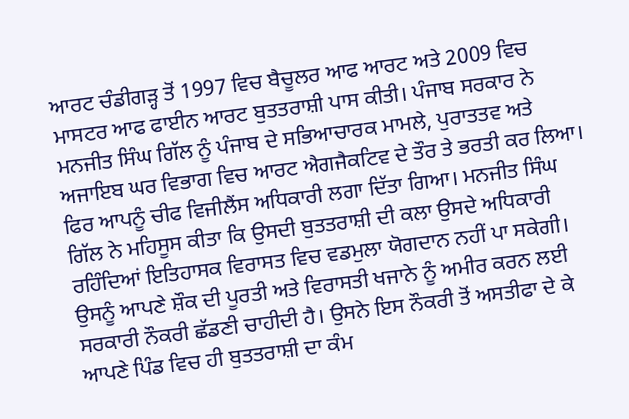ਆਰਟ ਚੰਡੀਗੜ੍ਹ ਤੋਂ 1997 ਵਿਚ ਬੈਚੂਲਰ ਆਫ ਆਰਟ ਅਤੇ 2009 ਵਿਚ ਮਾਸਟਰ ਆਫ ਫਾਈਨ ਆਰਟ ਬੁਤਤਰਾਸ਼ੀ ਪਾਸ ਕੀਤੀ। ਪੰਜਾਬ ਸਰਕਾਰ ਨੇ ਮਨਜੀਤ ਸਿੰਘ ਗਿੱਲ ਨੂੰ ਪੰਜਾਬ ਦੇ ਸਭਿਆਚਾਰਕ ਮਾਮਲੇ, ਪੁਰਾਤਤਵ ਅਤੇ ਅਜਾਇਬ ਘਰ ਵਿਭਾਗ ਵਿਚ ਆਰਟ ਐਗਜੈਕਟਿਵ ਦੇ ਤੌਰ ਤੇ ਭਰਤੀ ਕਰ ਲਿਆ। ਫਿਰ ਆਪਨੂੰ ਚੀਫ ਵਿਜੀਲੈਂਸ ਅਧਿਕਾਰੀ ਲਗਾ ਦਿੱਤਾ ਗਿਆ। ਮਨਜੀਤ ਸਿੰਘ ਗਿੱਲ ਨੇ ਮਹਿਸੂਸ ਕੀਤਾ ਕਿ ਉਸਦੀ ਬੁਤਤਰਾਸ਼ੀ ਦੀ ਕਲਾ ਉਸਦੇ ਅਧਿਕਾਰੀ ਰਹਿੰਦਿਆਂ ਇਤਿਹਾਸਕ ਵਿਰਾਸਤ ਵਿਚ ਵਡਮੁਲਾ ਯੋਗਦਾਨ ਨਹੀਂ ਪਾ ਸਕੇਗੀ। ਉਸਨੂੰ ਆਪਣੇ ਸ਼ੌਕ ਦੀ ਪੂਰਤੀ ਅਤੇ ਵਿਰਾਸਤੀ ਖਜਾਨੇ ਨੂੰ ਅਮੀਰ ਕਰਨ ਲਈ ਸਰਕਾਰੀ ਨੌਕਰੀ ਛੱਡਣੀ ਚਾਹੀਦੀ ਹੈ। ਉਸਨੇ ਇਸ ਨੌਕਰੀ ਤੋਂ ਅਸਤੀਫਾ ਦੇ ਕੇ ਆਪਣੇ ਪਿੰਡ ਵਿਚ ਹੀ ਬੁਤਤਰਾਸ਼ੀ ਦਾ ਕੰਮ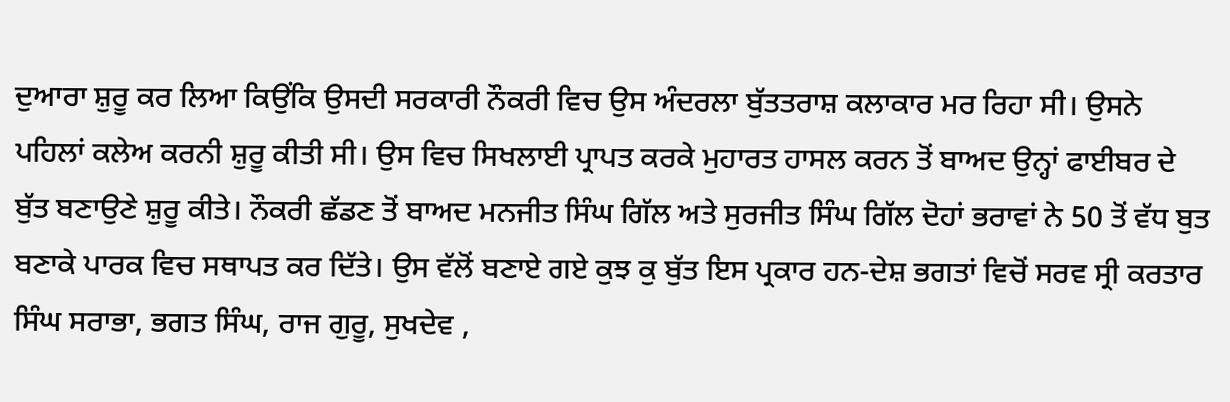ਦੁਆਰਾ ਸ਼ੁਰੂ ਕਰ ਲਿਆ ਕਿਉਂਕਿ ਉਸਦੀ ਸਰਕਾਰੀ ਨੌਕਰੀ ਵਿਚ ਉਸ ਅੰਦਰਲਾ ਬੁੱਤਤਰਾਸ਼ ਕਲਾਕਾਰ ਮਰ ਰਿਹਾ ਸੀ। ਉਸਨੇ ਪਹਿਲਾਂ ਕਲੇਅ ਕਰਨੀ ਸ਼ੁਰੂ ਕੀਤੀ ਸੀ। ਉਸ ਵਿਚ ਸਿਖਲਾਈ ਪ੍ਰਾਪਤ ਕਰਕੇ ਮੁਹਾਰਤ ਹਾਸਲ ਕਰਨ ਤੋਂ ਬਾਅਦ ਉਨ੍ਹਾਂ ਫਾਈਬਰ ਦੇ ਬੁੱਤ ਬਣਾਉਣੇ ਸ਼ੁਰੂ ਕੀਤੇ। ਨੌਕਰੀ ਛੱਡਣ ਤੋਂ ਬਾਅਦ ਮਨਜੀਤ ਸਿੰਘ ਗਿੱਲ ਅਤੇ ਸੁਰਜੀਤ ਸਿੰਘ ਗਿੱਲ ਦੋਹਾਂ ਭਰਾਵਾਂ ਨੇ 50 ਤੋਂ ਵੱਧ ਬੁਤ ਬਣਾਕੇ ਪਾਰਕ ਵਿਚ ਸਥਾਪਤ ਕਰ ਦਿੱਤੇ। ਉਸ ਵੱਲੋਂ ਬਣਾਏ ਗਏ ਕੁਝ ਕੁ ਬੁੱਤ ਇਸ ਪ੍ਰਕਾਰ ਹਨ-ਦੇਸ਼ ਭਗਤਾਂ ਵਿਚੋਂ ਸਰਵ ਸ੍ਰੀ ਕਰਤਾਰ ਸਿੰਘ ਸਰਾਭਾ, ਭਗਤ ਸਿੰਘ, ਰਾਜ ਗੁਰੂ, ਸੁਖਦੇਵ ,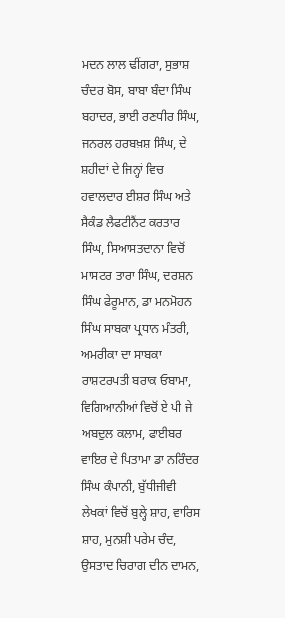ਮਦਨ ਲਾਲ ਢੀਂਗਰਾ, ਸੁਭਾਸ਼ ਚੰਦਰ ਬੋਸ, ਬਾਬਾ ਬੰਦਾ ਸਿੰਘ ਬਹਾਦਰ, ਭਾਈ ਰਣਧੀਰ ਸਿੰਘ, ਜਨਰਲ ਹਰਬਖ਼ਸ਼ ਸਿੰਘ, ਦੇ ਸ਼ਹੀਦਾਂ ਦੇ ਜਿਨ੍ਹਾਂ ਵਿਚ ਹਵਾਲਦਾਰ ਈਸ਼ਰ ਸਿੰਘ ਅਤੇ ਸੈਕੰਡ ਲੈਫਟੀਨੈਂਟ ਕਰਤਾਰ ਸਿੰਘ, ਸਿਆਸਤਦਾਨਾ ਵਿਚੋਂ ਮਾਸਟਰ ਤਾਰਾ ਸਿੰਘ, ਦਰਸ਼ਨ ਸਿੰਘ ਫੇਰੂਮਾਨ, ਡਾ ਮਨਮੋਹਨ ਸਿੰਘ ਸਾਬਕਾ ਪ੍ਰਧਾਨ ਮੰਤਰੀ, ਅਮਰੀਕਾ ਦਾ ਸਾਬਕਾ ਰਾਸ਼ਟਰਪਤੀ ਬਰਾਕ ਓਬਾਮਾ, ਵਿਗਿਆਨੀਆਂ ਵਿਚੋਂ ਏ ਪੀ ਜੇ ਅਬਦੁਲ ਕਲਾਮ, ਫਾਈਬਰ ਵਾਇਰ ਦੇ ਪਿਤਾਮਾ ਡਾ ਨਰਿੰਦਰ ਸਿੰਘ ਕੰਪਾਨੀ, ਬੁੱਧੀਜੀਵੀ ਲੇਖਕਾਂ ਵਿਚੋਂ ਬੁਲ੍ਹੇ ਸ਼ਾਹ, ਵਾਰਿਸ ਸ਼ਾਹ, ਮੁਨਸ਼ੀ ਪਰੇਮ ਚੰਦ, ਉਸਤਾਦ ਚਿਰਾਗ ਦੀਨ ਦਾਮਨ,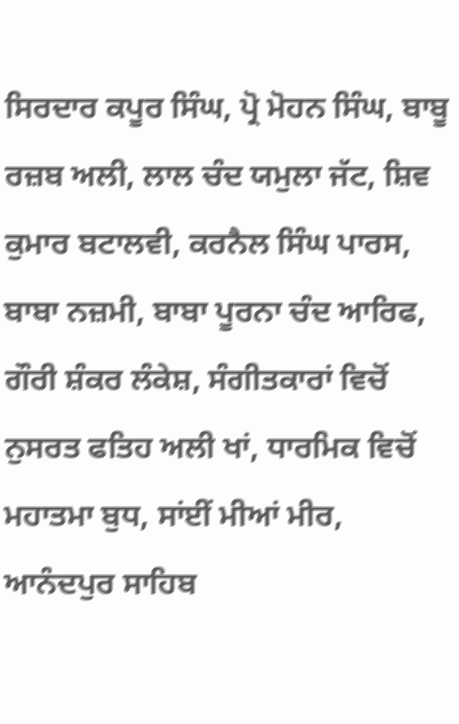ਸਿਰਦਾਰ ਕਪੂਰ ਸਿੰਘ, ਪ੍ਰੋ ਮੋਹਨ ਸਿੰਘ, ਬਾਬੂ ਰਜ਼ਬ ਅਲੀ, ਲਾਲ ਚੰਦ ਯਮੁਲਾ ਜੱਟ, ਸ਼ਿਵ ਕੁਮਾਰ ਬਟਾਲਵੀ, ਕਰਨੈਲ ਸਿੰਘ ਪਾਰਸ, ਬਾਬਾ ਨਜ਼ਮੀ, ਬਾਬਾ ਪੂਰਨਾ ਚੰਦ ਆਰਿਫ, ਗੌਰੀ ਸ਼ੰਕਰ ਲੰਕੇਸ਼, ਸੰਗੀਤਕਾਰਾਂ ਵਿਚੋਂ ਨੁਸਰਤ ਫਤਿਹ ਅਲੀ ਖਾਂ, ਧਾਰਮਿਕ ਵਿਚੋਂ ਮਹਾਤਮਾ ਬੁਧ, ਸਾਂਈਂ ਮੀਆਂ ਮੀਰ, ਆਨੰਦਪੁਰ ਸਾਹਿਬ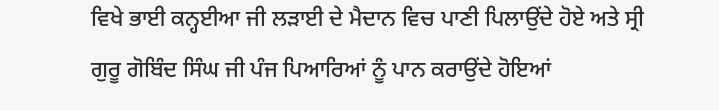ਵਿਖੇ ਭਾਈ ਕਨ੍ਹਈਆ ਜੀ ਲੜਾਈ ਦੇ ਮੈਦਾਨ ਵਿਚ ਪਾਣੀ ਪਿਲਾਉਂਦੇ ਹੋਏ ਅਤੇ ਸ੍ਰੀ ਗੁਰੂ ਗੋਬਿੰਦ ਸਿੰਘ ਜੀ ਪੰਜ ਪਿਆਰਿਆਂ ਨੂੰ ਪਾਨ ਕਰਾਉਂਦੇ ਹੋਇਆਂ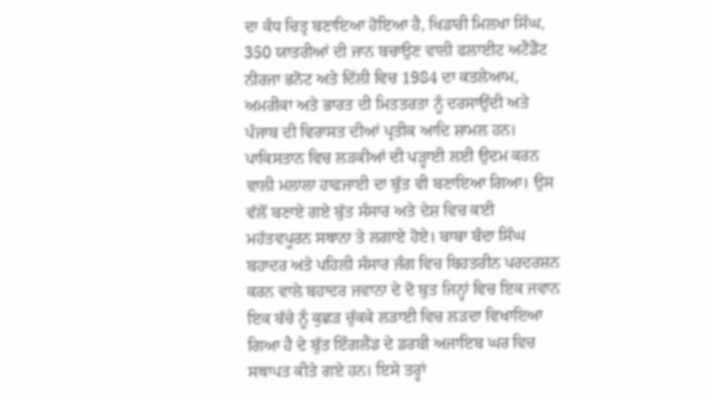ਦਾ ਕੰਧ ਚਿਤ੍ਰ ਬਣਾਇਆ ਹੋਇਆ ਹੈ, ਖਿਡਾਰੀ ਮਿਲਖਾ ਸਿੰਘ, 350 ਯਾਤਰੀਆਂ ਦੀ ਜਾਨ ਬਚਾਉਣ ਵਾਲੀ ਫਲਾਈਟ ਅਟੈਂਡੈਂਟ ਨੀਰਜਾ ਭਨੋਟ ਅਤੇ ਦਿੱਲੀ ਵਿਚ 1984 ਦਾ ਕਤਲੇਆਮ, ਅਮਰੀਕਾ ਅਤੇ ਭਾਰਤ ਦੀ ਮਿਤਤਰਤਾ ਨੂੰ ਦਰਸਾਉਂਦੀ ਅਤੇ ਪੰਜਾਬ ਦੀ ਵਿਰਾਸਤ ਦੀਆਂ ਪ੍ਰਤੀਕ ਆਦਿ ਸ਼ਾਮਲ ਹਨ। ਪਾਕਿਸਤਾਨ ਵਿਚ ਲੜਕੀਆਂ ਦੀ ਪੜ੍ਹਾਈ ਲਈ ਉਦਮ ਕਰਨ ਵਾਲੀ ਮਲਾਲਾ ਹਾਫਜਾਈ ਦਾ ਬੁੱਤ ਵੀ ਬਣਾਇਆ ਗਿਆ। ਉਸ ਵੱਲੋਂ ਬਣਾਏ ਗਏ ਬੁੱਤ ਸੰਸਾਰ ਅਤੇ ਦੇਸ਼ ਵਿਚ ਕਈ ਮਹੱਤਵਪੂਰਨ ਸਥਾਨਾ ਤੇ ਲਗਾਏ ਹੋਏ। ਬਾਬਾ ਬੰਦਾ ਸਿੰਘ ਬਹਾਦਰ ਅਤੇ ਪਹਿਲੀ ਸੰਸਾਰ ਜੰਗ ਵਿਚ ਬਿਹਤਰੀਨ ਪਰਦਰਸ਼ਨ ਕਰਨ ਵਾਲੇ ਬਹਾਦਰ ਜਵਾਨਾ ਦੇ ਦੋ ਬੁਤ ਜਿਨ੍ਹਾਂ ਵਿਚ ਇਕ ਜਵਾਨ ਇਕ ਬੱਚੇ ਨੂੰ ਕੁਛੜ ਚੁੱਕਕੇ ਲੜਾਈ ਵਿਚ ਲੜਦਾ ਵਿਖਾਇਆ ਗਿਆ ਹੈ ਦੇ ਬੁੱਤ ਇੰਗਲੈਂਡ ਦੇ ਡਰਬੀ ਅਜਾਇਬ ਘਰ ਵਿਚ ਸਥਾਪਤ ਕੀਤੇ ਗਏ ਹਨ। ਇਸੇ ਤਰ੍ਹਾਂ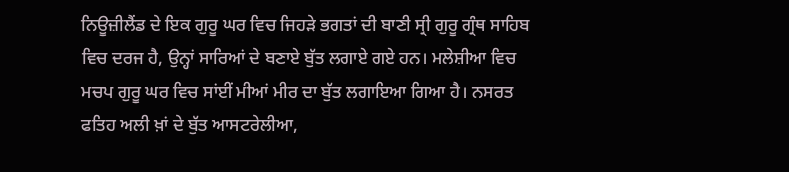ਨਿਊਜ਼ੀਲੈਂਡ ਦੇ ਇਕ ਗੁਰੂ ਘਰ ਵਿਚ ਜਿਹੜੇ ਭਗਤਾਂ ਦੀ ਬਾਣੀ ਸ੍ਰੀ ਗੁਰੂ ਗ੍ਰੰਥ ਸਾਹਿਬ ਵਿਚ ਦਰਜ ਹੈ, ਉਨ੍ਹਾਂ ਸਾਰਿਆਂ ਦੇ ਬਣਾਏ ਬੁੱਤ ਲਗਾਏ ਗਏ ਹਨ। ਮਲੇਸ਼ੀਆ ਵਿਚ ਮਚਪ ਗੁਰੂ ਘਰ ਵਿਚ ਸਾਂਈਂ ਮੀਆਂ ਮੀਰ ਦਾ ਬੁੱਤ ਲਗਾਇਆ ਗਿਆ ਹੈ। ਨਸਰਤ ਫਤਿਹ ਅਲੀ ਖ਼ਾਂ ਦੇ ਬੁੱਤ ਆਸਟਰੇਲੀਆ,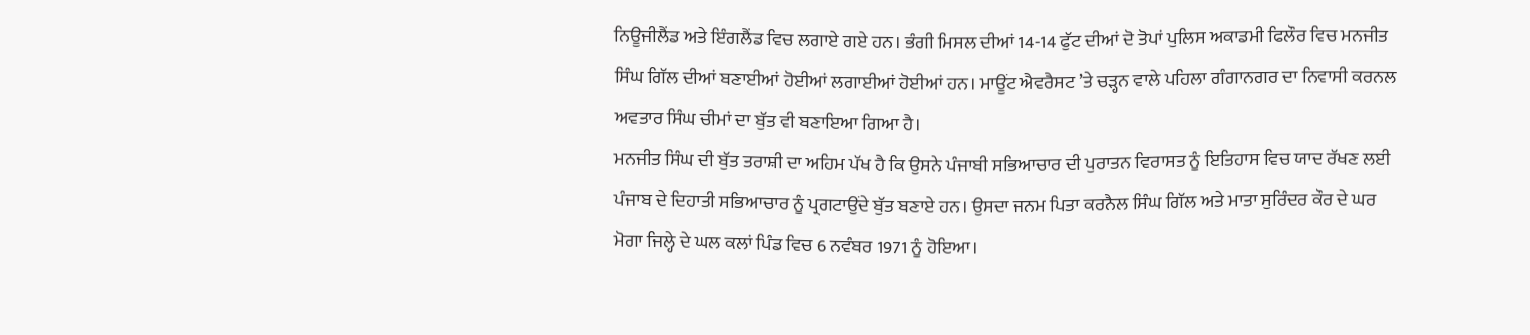ਨਿਊਜੀਲੈਂਡ ਅਤੇ ਇੰਗਲੈਂਡ ਵਿਚ ਲਗਾਏ ਗਏ ਹਨ। ਭੰਗੀ ਮਿਸਲ ਦੀਆਂ 14-14 ਫੁੱਟ ਦੀਆਂ ਦੋ ਤੋਪਾਂ ਪੁਲਿਸ ਅਕਾਡਮੀ ਫਿਲੌਰ ਵਿਚ ਮਨਜੀਤ ਸਿੰਘ ਗਿੱਲ ਦੀਆਂ ਬਣਾਈਆਂ ਹੋਈਆਂ ਲਗਾਈਆਂ ਹੋਈਆਂ ਹਨ। ਮਾਊਂਟ ਐਵਰੈਸਟ ’ਤੇ ਚੜ੍ਹਨ ਵਾਲੇ ਪਹਿਲਾ ਗੰਗਾਨਗਰ ਦਾ ਨਿਵਾਸੀ ਕਰਨਲ ਅਵਤਾਰ ਸਿੰਘ ਚੀਮਾਂ ਦਾ ਬੁੱਤ ਵੀ ਬਣਾਇਆ ਗਿਆ ਹੈ।
ਮਨਜੀਤ ਸਿੰਘ ਦੀ ਬੁੱਤ ਤਰਾਸ਼ੀ ਦਾ ਅਹਿਮ ਪੱਖ ਹੈ ਕਿ ਉਸਨੇ ਪੰਜਾਬੀ ਸਭਿਆਚਾਰ ਦੀ ਪੁਰਾਤਨ ਵਿਰਾਸਤ ਨੂੰ ਇਤਿਹਾਸ ਵਿਚ ਯਾਦ ਰੱਖਣ ਲਈ ਪੰਜਾਬ ਦੇ ਦਿਹਾਤੀ ਸਭਿਆਚਾਰ ਨੂੰ ਪ੍ਰਗਟਾਉਂਦੇ ਬੁੱਤ ਬਣਾਏ ਹਨ। ਉਸਦਾ ਜਨਮ ਪਿਤਾ ਕਰਨੈਲ ਸਿੰਘ ਗਿੱਲ ਅਤੇ ਮਾਤਾ ਸੁਰਿੰਦਰ ਕੌਰ ਦੇ ਘਰ ਮੋਗਾ ਜਿਲ੍ਹੇ ਦੇ ਘਲ ਕਲਾਂ ਪਿੰਡ ਵਿਚ 6 ਨਵੰਬਰ 1971 ਨੂੰ ਹੋਇਆ।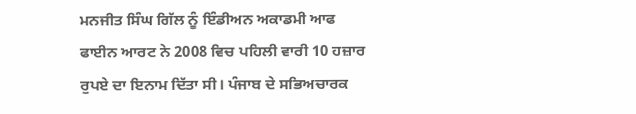ਮਨਜੀਤ ਸਿੰਘ ਗਿੱਲ ਨੂੰ ਇੰਡੀਅਨ ਅਕਾਡਮੀ ਆਫ ਫਾਈਨ ਆਰਟ ਨੇ 2008 ਵਿਚ ਪਹਿਲੀ ਵਾਰੀ 10 ਹਜ਼ਾਰ ਰੁਪਏ ਦਾ ਇਨਾਮ ਦਿੱਤਾ ਸੀ। ਪੰਜਾਬ ਦੇ ਸਭਿਅਚਾਰਕ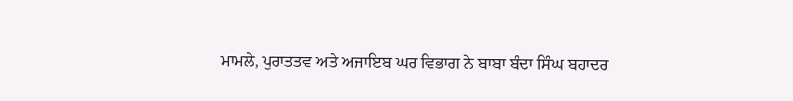ਮਾਮਲੇ, ਪੁਰਾਤਤਵ ਅਤੇ ਅਜਾਇਬ ਘਰ ਵਿਭਾਗ ਨੇ ਬਾਬਾ ਬੰਦਾ ਸਿੰਘ ਬਹਾਦਰ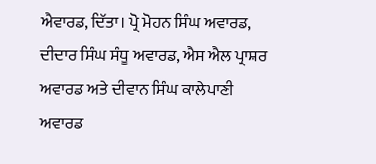ਐਵਾਰਡ, ਦਿੱਤਾ। ਪ੍ਰੋ ਮੋਹਨ ਸਿੰਘ ਅਵਾਰਡ, ਦੀਦਾਰ ਸਿੰਘ ਸੰਧੂ ਅਵਾਰਡ, ਐਸ ਐਲ ਪ੍ਰਾਸ਼ਰ ਅਵਾਰਡ ਅਤੇ ਦੀਵਾਨ ਸਿੰਘ ਕਾਲੇਪਾਣੀ ਅਵਾਰਡ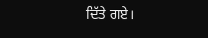ਦਿੱਤੇ ਗਏ।